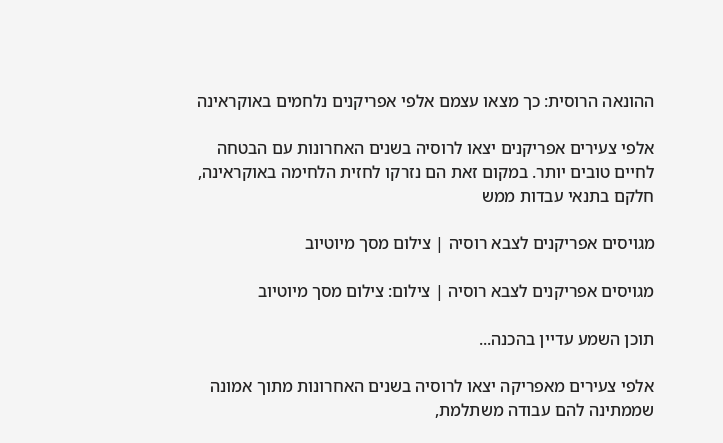ההונאה הרוסית: כך מצאו עצמם אלפי אפריקנים נלחמים באוקראינה

אלפי צעירים אפריקנים יצאו לרוסיה בשנים האחרונות עם הבטחה לחיים טובים יותר. במקום זאת הם נזרקו לחזית הלחימה באוקראינה, חלקם בתנאי עבדות ממש

מגויסים אפריקנים לצבא רוסיה | צילום מסך מיוטיוב

מגויסים אפריקנים לצבא רוסיה | צילום: צילום מסך מיוטיוב

תוכן השמע עדיין בהכנה...

אלפי צעירים מאפריקה יצאו לרוסיה בשנים האחרונות מתוך אמונה שממתינה להם עבודה משתלמת,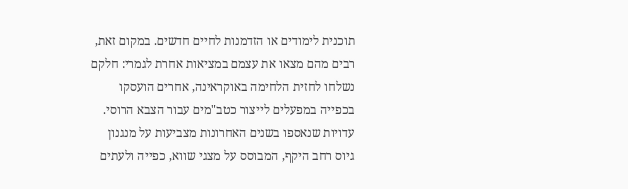תוכנית לימודים או הזדמנות לחיים חדשים. במקום זאת, רבים מהם מצאו את עצמם במציאות אחרת לגמרי: חלקם נשלחו לחזית הלחימה באוקראינה, אחרים הועסקו בכפייה במפעלים לייצור כטב"מים עבור הצבא הרוסי. עדויות שנאספו בשנים האחרונות מצביעות על מנגנון גיוס רחב היקף, המבוסס על מצגי שווא, כפייה ולעתים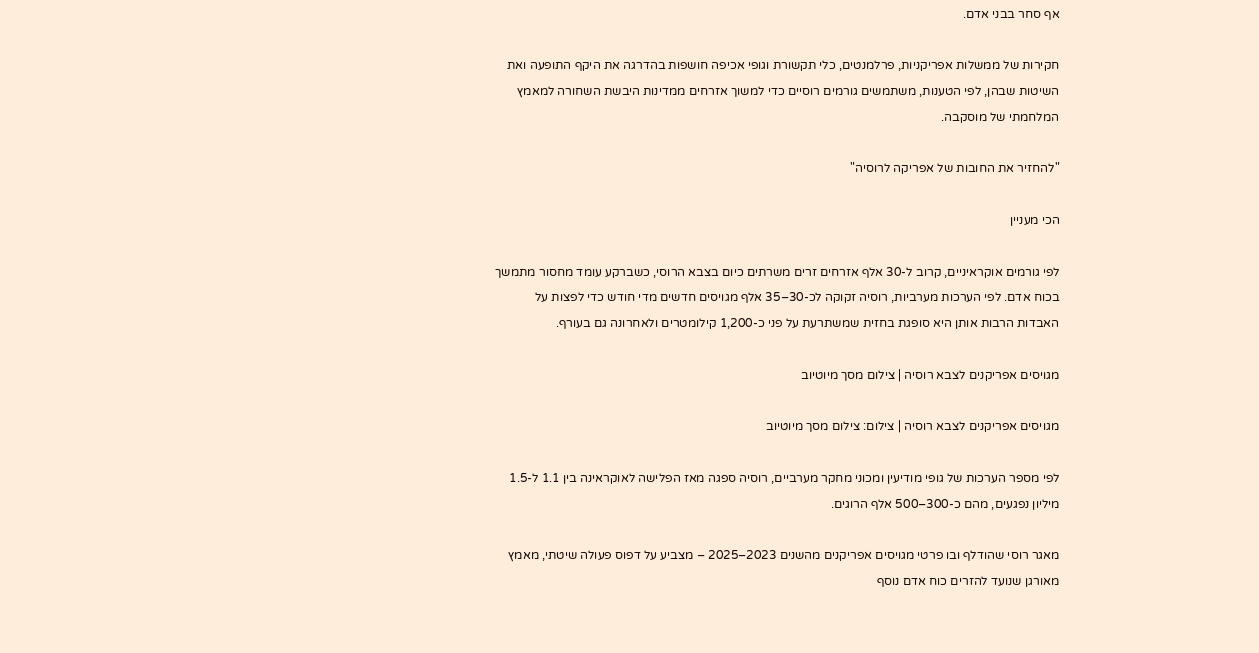אף סחר בבני אדם.

חקירות של ממשלות אפריקניות, פרלמנטים, כלי תקשורת וגופי אכיפה חושפות בהדרגה את היקף התופעה ואת השיטות שבהן, לפי הטענות, משתמשים גורמים רוסיים כדי למשוך אזרחים ממדינות היבשת השחורה למאמץ המלחמתי של מוסקבה.

"להחזיר את החובות של אפריקה לרוסיה"

הכי מעניין

לפי גורמים אוקראיניים, קרוב ל-30 אלף אזרחים זרים משרתים כיום בצבא הרוסי, כשברקע עומד מחסור מתמשך בכוח אדם. לפי הערכות מערביות, רוסיה זקוקה לכ-30–35 אלף מגויסים חדשים מדי חודש כדי לפצות על האבדות הרבות אותן היא סופגת בחזית שמשתרעת על פני כ-1,200 קילומטרים ולאחרונה גם בעורף.

מגויסים אפריקנים לצבא רוסיה | צילום מסך מיוטיוב

מגויסים אפריקנים לצבא רוסיה | צילום: צילום מסך מיוטיוב

לפי מספר הערכות של גופי מודיעין ומכוני מחקר מערביים, רוסיה ספגה מאז הפלישה לאוקראינה בין 1.1 ל-1.5 מיליון נפגעים, מהם כ-300–500 אלף הרוגים.

מאגר רוסי שהודלף ובו פרטי מגויסים אפריקנים מהשנים 2023–2025 – מצביע על דפוס פעולה שיטתי, מאמץ מאורגן שנועד להזרים כוח אדם נוסף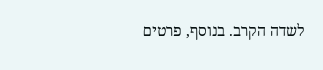לשדה הקרב. בנוסף, פרטים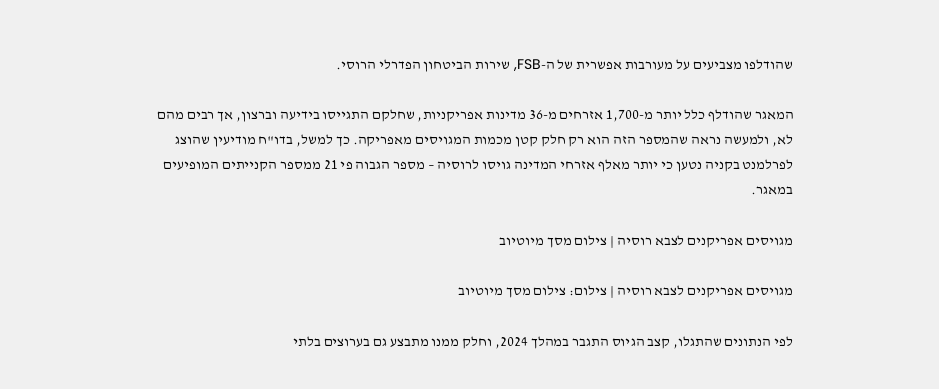שהודלפו מצביעים על מעורבות אפשרית של ה-FSB, שירות הביטחון הפדרלי הרוסי.

המאגר שהודלף כלל יותר מ-1,700 אזרחים מ-36 מדינות אפריקניות, שחלקם התגייסו בידיעה וברצון, אך רבים מהם לא, ולמעשה נראה שהמספר הזה הוא רק חלק קטן מכמות המגויסים מאפריקה. כך למשל, בדו"ח מודיעין שהוצג לפרלמנט בקניה נטען כי יותר מאלף אזרחי המדינה גויסו לרוסיה – מספר הגבוה פי 21 ממספר הקנייתים המופיעים במאגר.

מגויסים אפריקנים לצבא רוסיה | צילום מסך מיוטיוב

מגויסים אפריקנים לצבא רוסיה | צילום: צילום מסך מיוטיוב

לפי הנתונים שהתגלו, קצב הגיוס התגבר במהלך 2024, וחלק ממנו מתבצע גם בערוצים בלתי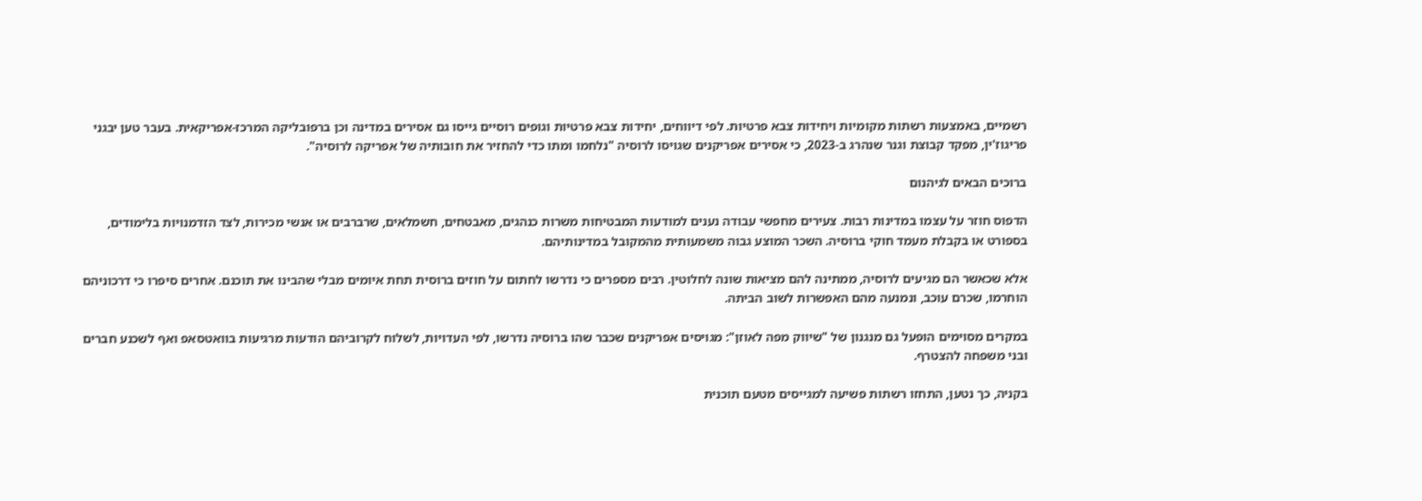רשמיים, באמצעות רשתות מקומיות ויחידות צבא פרטיות. לפי דיווחים, יחידות צבא פרטיות וגופים רוסיים גייסו גם אסירים במדינה וכן ברפובליקה המרכז-אפריקאית. בעבר טען יבגני פריגוז'ין, מפקד קבוצת וגנר שנהרג ב-2023, כי אסירים אפריקנים שגויסו לרוסיה "נלחמו ומתו כדי להחזיר את חובותיה של אפריקה לרוסיה".

ברוכים הבאים לגיהנום

הדפוס חוזר על עצמו במדינות רבות. צעירים מחפשי עבודה נענים למודעות המבטיחות משרות כנהגים, מאבטחים, חשמלאים, שרברבים או אנשי מכירות, לצד הזדמנויות בלימודים, בספורט או בקבלת מעמד חוקי ברוסיה. השכר המוצע גבוה משמעותית מהמקובל במדינותיהם.

אלא שכאשר הם מגיעים לרוסיה, ממתינה להם מציאות שונה לחלוטין. רבים מספרים כי נדרשו לחתום על חוזים ברוסית תחת איומים מבלי שהבינו את תוכנם. אחרים סיפרו כי דרכוניהם הוחרמו, שכרם עוכב, ונמנעה מהם האפשרות לשוב הביתה.

במקרים מסוימים הופעל גם מנגנון של "שיווק מפה לאוזן": מגויסים אפריקנים שכבר שהו ברוסיה נדרשו, לפי העדויות, לשלוח לקרוביהם הודעות מרגיעות בוואטסאפ ואף לשכנע חברים ובני משפחה להצטרף.

בקניה, כך נטען, התחזו רשתות פשיעה למגייסים מטעם תוכנית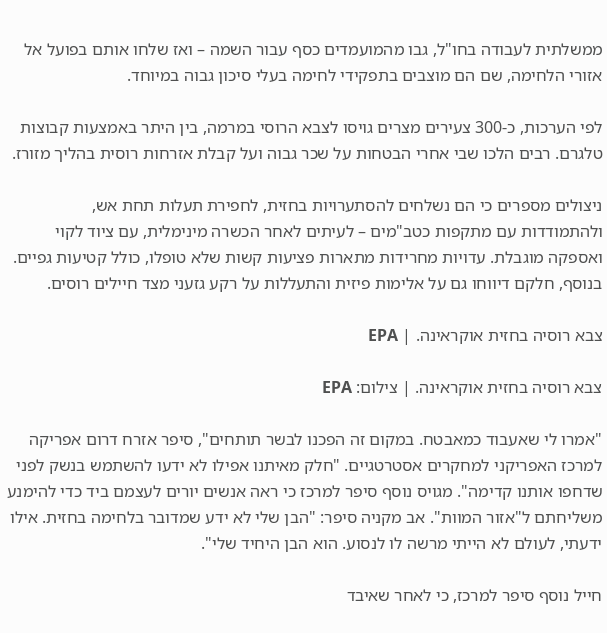ממשלתית לעבודה בחו"ל, גבו מהמועמדים כסף עבור השמה – ואז שלחו אותם בפועל אל אזורי הלחימה, שם הם מוצבים בתפקידי לחימה בעלי סיכון גבוה במיוחד.

לפי הערכות, כ-300 צעירים מצרים גויסו לצבא הרוסי במרמה, בין היתר באמצעות קבוצות טלגרם. רבים הלכו שבי אחרי הבטחות על שכר גבוה ועל קבלת אזרחות רוסית בהליך מזורז.

ניצולים מספרים כי הם נשלחים להסתערויות בחזית, לחפירת תעלות תחת אש, ולהתמודדות עם מתקפות כטב"מים – לעיתים לאחר הכשרה מינימלית, עם ציוד לקוי ואספקה מוגבלת. עדויות מחרידות מתארות פציעות קשות שלא טופלו, כולל קטיעות גפיים. בנוסף, חלקם דיווחו גם על אלימות פיזית והתעללות על רקע גזעני מצד חיילים רוסים.

צבא רוסיה בחזית אוקראינה. | EPA

צבא רוסיה בחזית אוקראינה. | צילום: EPA

"אמרו לי שאעבוד כמאבטח. במקום זה הפכנו לבשר תותחים", סיפר אזרח דרום אפריקה למרכז האפריקני למחקרים אסטרטגיים. "חלק מאיתנו אפילו לא ידעו להשתמש בנשק לפני שדחפו אותנו קדימה". מגויס נוסף סיפר למרכז כי ראה אנשים יורים לעצמם ביד כדי להימנע משליחתם ל"אזור המוות". אב מקניה סיפר: "הבן שלי לא ידע שמדובר בלחימה בחזית. אילו ידעתי, לעולם לא הייתי מרשה לו לנסוע. הוא הבן היחיד שלי".

חייל נוסף סיפר למרכז, כי לאחר שאיבד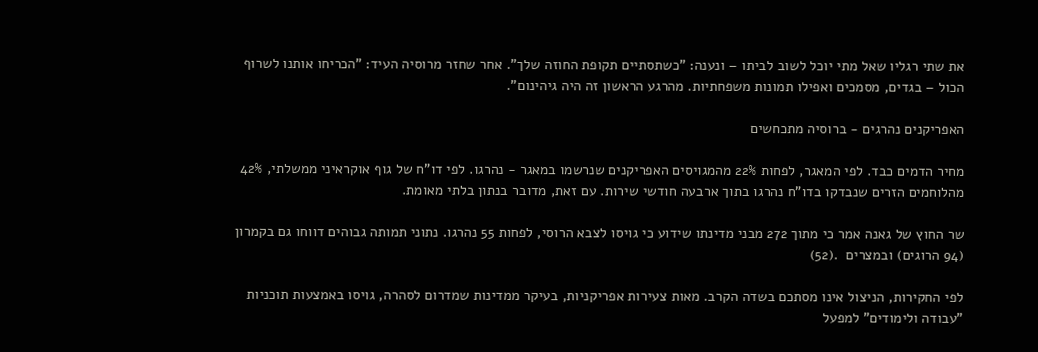את שתי רגליו שאל מתי יוכל לשוב לביתו – ונענה: "כשתסתיים תקופת החוזה שלך". אחר שחזר מרוסיה העיד: "הכריחו אותנו לשרוף הכול – בגדים, מסמכים ואפילו תמונות משפחתיות. מהרגע הראשון זה היה גיהינום".

האפריקנים נהרגים - ברוסיה מתכחשים

מחיר הדמים כבד. לפי המאגר, לפחות 22% מהמגויסים האפריקנים שנרשמו במאגר - נהרגו. לפי דו"ח של גוף אוקראיני ממשלתי, 42% מהלוחמים הזרים שנבדקו בדו"ח נהרגו בתוך ארבעה חודשי שירות. עם זאת, מדובר בנתון בלתי מאומת.

שר החוץ של גאנה אמר כי מתוך 272 מבני מדינתו שידוע כי גויסו לצבא הרוסי, לפחות 55 נהרגו. נתוני תמותה גבוהים דווחו גם בקמרון (94 הרוגים) ובמצרים  .(52)

לפי החקירות, הניצול אינו מסתכם בשדה הקרב. מאות צעירות אפריקניות, בעיקר ממדינות שמדרום לסהרה, גויסו באמצעות תוכניות "עבודה ולימודים" למפעל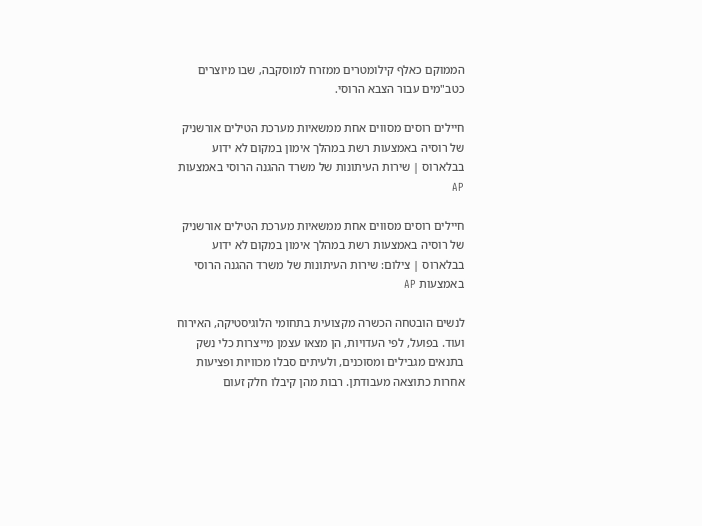הממוקם כאלף קילומטרים ממזרח למוסקבה, שבו מיוצרים כטב"מים עבור הצבא הרוסי.

חיילים רוסים מסווים אחת ממשאיות מערכת הטילים אורשניק של רוסיה באמצעות רשת במהלך אימון במקום לא ידוע בבלארוס | שירות העיתונות של משרד ההגנה הרוסי באמצעות AP

חיילים רוסים מסווים אחת ממשאיות מערכת הטילים אורשניק של רוסיה באמצעות רשת במהלך אימון במקום לא ידוע בבלארוס | צילום: שירות העיתונות של משרד ההגנה הרוסי באמצעות AP

לנשים הובטחה הכשרה מקצועית בתחומי הלוגיסטיקה, האירוח ועוד. בפועל, לפי העדויות, הן מצאו עצמן מייצרות כלי נשק בתנאים מגבילים ומסוכנים, ולעיתים סבלו מכוויות ופציעות אחרות כתוצאה מעבודתן. רבות מהן קיבלו חלק זעום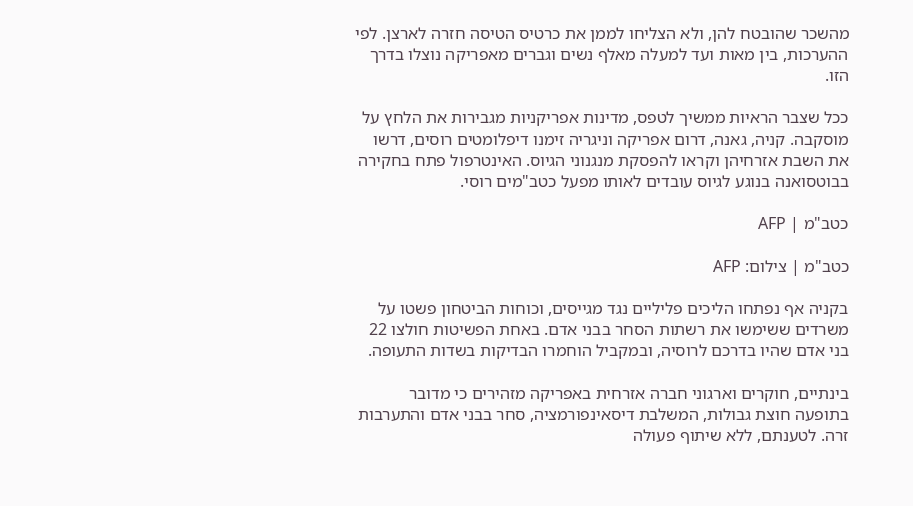מהשכר שהובטח להן, ולא הצליחו לממן את כרטיס הטיסה חזרה לארצן. לפי ההערכות, בין מאות ועד למעלה מאלף נשים וגברים מאפריקה נוצלו בדרך הזו.

ככל שצבר הראיות ממשיך לטפס, מדינות אפריקניות מגבירות את הלחץ על מוסקבה. קניה, גאנה, דרום אפריקה וניגריה זימנו דיפלומטים רוסים, דרשו את השבת אזרחיהן וקראו להפסקת מנגנוני הגיוס. האינטרפול פתח בחקירה בבוטסואנה בנוגע לגיוס עובדים לאותו מפעל כטב"מים רוסי.

כטב"מ | AFP

כטב"מ | צילום: AFP

בקניה אף נפתחו הליכים פליליים נגד מגייסים, וכוחות הביטחון פשטו על משרדים ששימשו את רשתות הסחר בבני אדם. באחת הפשיטות חולצו 22 בני אדם שהיו בדרכם לרוסיה, ובמקביל הוחמרו הבדיקות בשדות התעופה.

בינתיים, חוקרים וארגוני חברה אזרחית באפריקה מזהירים כי מדובר בתופעה חוצת גבולות, המשלבת דיסאינפורמציה, סחר בבני אדם והתערבות זרה. לטענתם, ללא שיתוף פעולה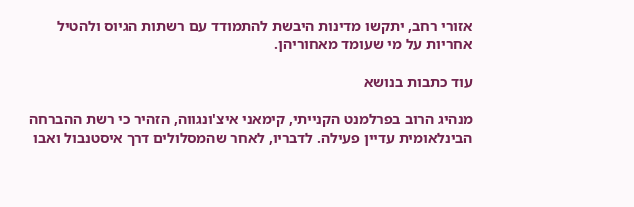אזורי רחב, יתקשו מדינות היבשת להתמודד עם רשתות הגיוס ולהטיל אחריות על מי שעומד מאחוריהן.

עוד כתבות בנושא

מנהיג הרוב בפרלמנט הקנייתי, קימאני איצ'ונגווה, הזהיר כי רשת ההברחה הבינלאומית עדיין פעילה. לדבריו, לאחר שהמסלולים דרך איסטנבול ואבו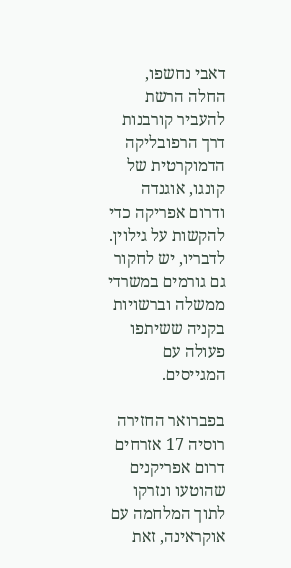דאבי נחשפו, החלה הרשת להעביר קורבנות דרך הרפובליקה הדמוקרטית של קונגו, אוגנדה ודרום אפריקה כדי להקשות על גילוין. לדבריו, יש לחקור גם גורמים במשרדי ממשלה וברשויות בקניה ששיתפו פעולה עם המגייסים.

בפברואר החזירה רוסיה 17 אזרחים דרום אפריקנים שהוטעו ונזרקו לתוך המלחמה עם אוקראינה, זאת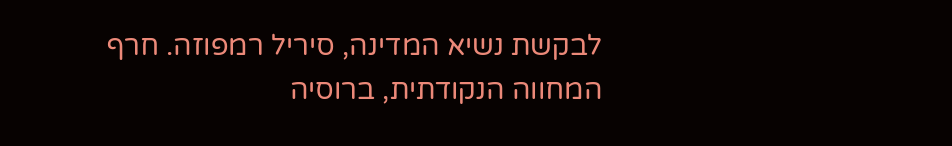לבקשת נשיא המדינה, סיריל רמפוזה. חרף המחווה הנקודתית, ברוסיה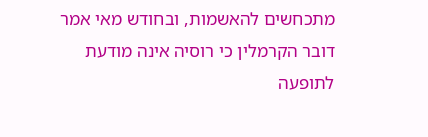מתכחשים להאשמות, ובחודש מאי אמר דובר הקרמלין כי רוסיה אינה מודעת לתופעה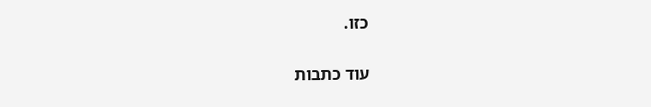כזו.

עוד כתבות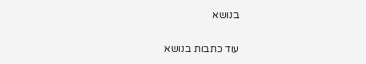בנושא

עוד כתבות בנושא